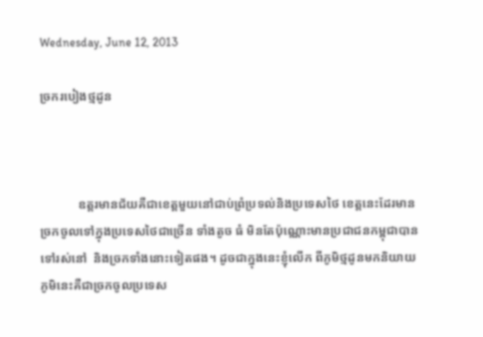Wednesday, June 12, 2013

ច្រករបៀងថ្មដូន



            ឧត្តរមានជ័យគឺជាខេត្តមួយនៅជាប់ព្រំប្រទល់និងប្រទេសថៃ ខេត្តនេះដែរមានច្រកចូលទៅក្នុងប្រទេសថៃជាច្រើន ទាំងតូច ធំ មិនតែប៉ុណ្ណោះមានប្រជាជនកម្ពុជាបានទៅរស់នៅ  និងច្រកទាំងនោះទៀតផង។ ដូចជាក្នុងនេះខ្ញុំលើក ពីភូមិថ្មដូនមកនិយាយ ភូមិនេះគឺជាច្រកចូលប្រទេស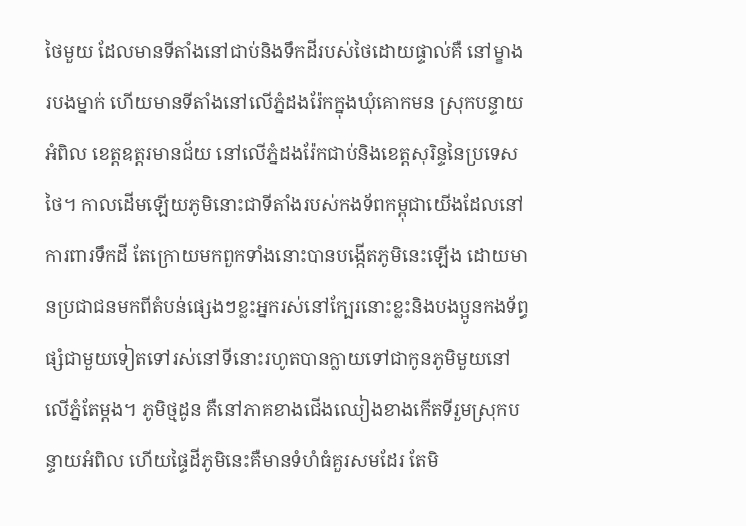ថៃមួយ ដែលមានទីតាំងនៅជាប់និងទឹកដីរបស់ថៃដោយផ្ទាល់គឺ នៅម្ខាងរបងម្នាក់ ហើយមានទីតាំងនៅលើភ្នំដងរ៉ែកក្នុងឃុំគោកមន ស្រុកបន្ទាយអំពិល ខេត្តឧត្តរមានជ័យ នៅលើភ្នំដងរ៉ែកជាប់និងខេត្តសុរិន្ទនៃប្រទេសថៃ។ កាលដើមឡើយភូមិនោះជាទីតាំងរបស់កងទ័ពកម្ពុជាយើងដែលនៅការពារទឹកដី តែក្រោយមកពួកទាំងនោះបានបង្កើតភូមិនេះឡើង ដោយមានប្រជាជនមកពីតំបន់ផ្សេងៗខ្លះអ្នករស់នៅក្បែរនោះខ្លះនិងបងប្អូនកងទ័ព្ធផ្សំជាមួយទៀតទៅរស់នៅទីនោះរហូតបានក្លាយទៅជាកូនភូមិមួយនៅលើភ្នំតែម្ដង។ ភូមិថ្មដូន គឺនៅភាគខាងជើងឈៀងខាងកើតទីរួមស្រុកបន្ទាយអំពិល ហើយផ្ទៃដីភូមិនេះគឺមានទំហំធំគួរសមដែរ តែមិ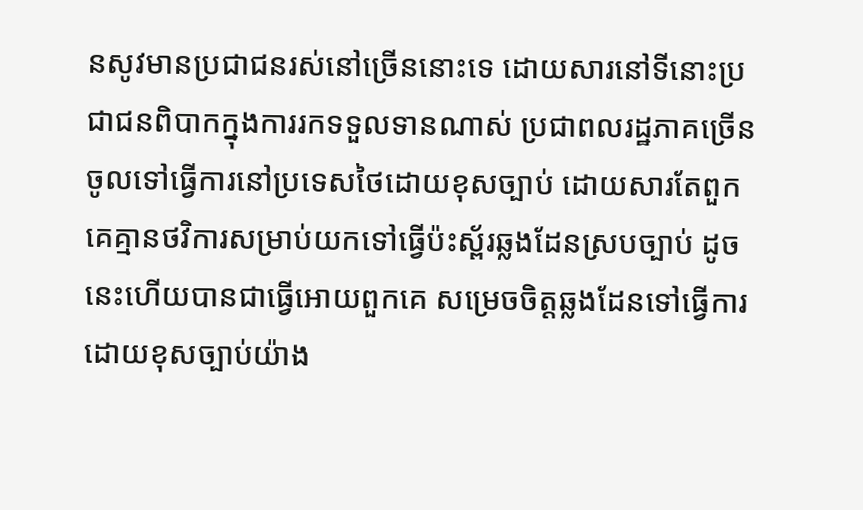នសូវមានប្រជាជនរស់នៅច្រើននោះទេ ដោយសារនៅទីនោះប្រជាជនពិបាកក្នុងការរកទទួលទានណាស់ ប្រជាពលរដ្ឋភាគច្រើនចូលទៅធ្វើការនៅប្រទេសថៃដោយខុសច្បាប់ ដោយសារតែពួកគេគ្មានថវិការសម្រាប់យកទៅធ្វើប៉ះស្ព័រឆ្លងដែនស្របច្បាប់ ដូចនេះហើយបានជាធ្វើអោយពួកគេ សម្រេចចិត្តឆ្លងដែនទៅធ្វើការដោយខុសច្បាប់យ៉ាង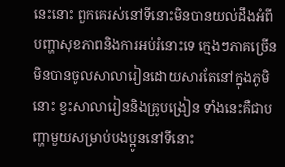នេះនោះ ពួកគេរស់នៅទីនោះមិនបានយល់ដឹងអំពីបញ្ហាសុខភាពនិងការអប់រំនោះទេ ក្មេងៗភាគច្រើនមិនបានចូលសាលារៀនដោយសារតែនៅក្នុងភូមិនោះ ខ្វះសាលារៀននិងគ្រូបង្រៀន ទាំងនេះគឺជាបញ្ហាមួយសម្រាប់បងប្អូននៅទីនោះ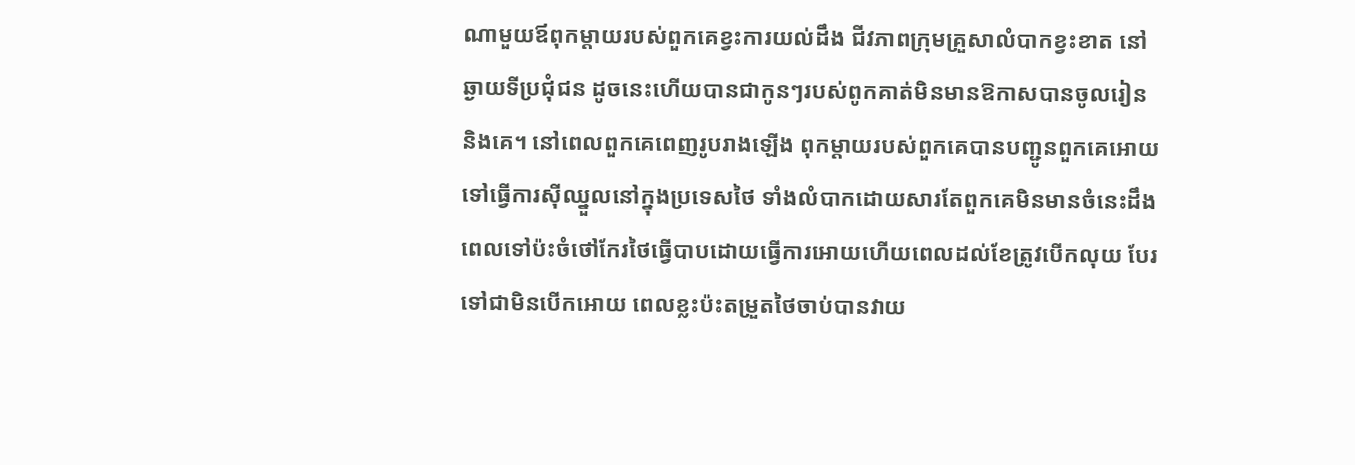ណាមួយឪពុកម្ដាយរបស់ពួកគេខ្វះការយល់ដឹង ជីវភាពក្រុមគ្រួសាលំបាកខ្វះខាត នៅឆ្ងាយទីប្រជុំជន ដូចនេះហើយបានជាកូនៗរបស់ពូកគាត់មិនមានឱកាសបានចូលរៀននិងគេ។ នៅពេលពួកគេពេញរូបរាងឡើង ពុកម្ដាយរបស់ពួកគេបានបញ្ជូនពួកគេអោយទៅធ្វើការស៊ីឈ្នួលនៅក្នុងប្រទេសថៃ ទាំងលំបាកដោយសារតែពួកគេមិនមានចំនេះដឹង ពេលទៅប៉ះចំថៅកែរថៃធ្វើបាបដោយធ្វើការអោយហើយពេលដល់ខែត្រូវបើកលុយ បែរទៅជាមិនបើកអោយ ពេលខ្លះប៉ះតម្រួតថៃចាប់បានវាយ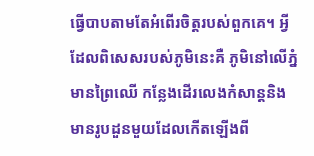ធ្វើបាបតាមតែអំពើរចិត្តរបស់ពួកគេ។ អ្វីដែលពិសេសរបស់ភូមិនេះគឺ ភូមិនៅលើភ្នំមានព្រៃឈើ កន្លែងដើរលេងកំសាន្តនិងមានរូបដួនមួយដែលកើតឡើងពី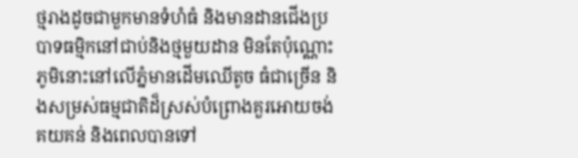ថ្មរាងដូចជាមួកមានទំហំធំ និងមានដានជើងប្របាទធម្មិកនៅជាប់និងថ្មមួយដាន មិនតែប៉ុណ្ណោះភូមិនោះនៅលើភ្នំមានដើមឈើតូច ធំជាច្រើន និងសម្រស់ធម្មជាតិដ៏ស្រស់បំព្រោងគួរអោយចង់គយគន់ និងពេលបានទៅ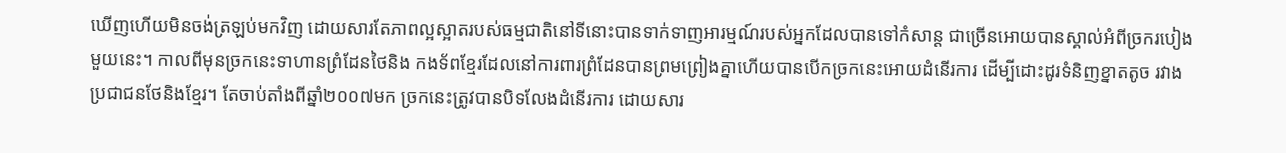ឃើញហើយមិនចង់ត្រឡប់មកវិញ ដោយសារតែភាពល្អស្អាតរបស់ធម្មជាតិនៅទីនោះបានទាក់ទាញអារម្មណ៍របស់អ្នកដែលបានទៅកំសាន្ត ជាច្រើនអោយបានស្គាល់អំពីច្រករបៀងមួយនេះ។ កាលពីមុនច្រកនេះទាហានព្រំដែនថៃនិង កងទ័ពខ្មែរដែលនៅការពារព្រំដែនបានព្រមព្រៀងគ្នាហើយបានបើកច្រកនេះអោយដំនើរការ ដើម្បីដោះដូរទំនិញខ្នាតតូច រវាងប្រជាជនថែនិងខ្មែរ។ តែចាប់តាំងពីឆ្នាំ២០០៧មក ច្រកនេះត្រូវបានបិទលែងដំនើរការ ដោយសារ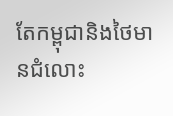តែកម្ពុជានិងថៃមានជំលោះ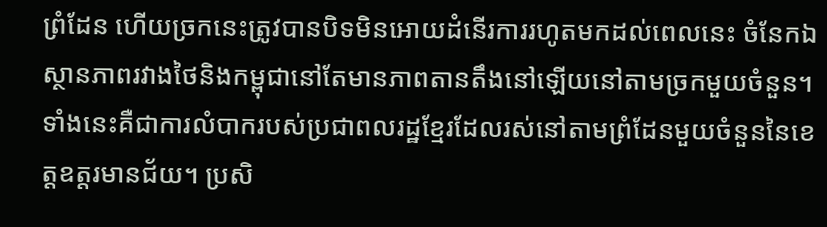ព្រំដែន ហើយច្រកនេះត្រូវបានបិទមិនអោយដំនើរការរហូតមកដល់ពេលនេះ ចំនែកឯស្ថានភាពរវាងថៃនិងកម្ពុជានៅតែមានភាពតានតឹងនៅឡើយនៅតាមច្រកមួយចំនួន។ ទាំងនេះគឺជាការលំបាករបស់ប្រជាពលរដ្ឋខ្មែរដែលរស់នៅតាមព្រំដែនមួយចំនួននៃខេត្តឧត្តរមានជ័យ។ ប្រសិ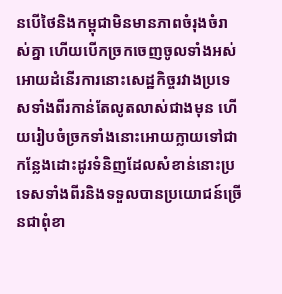នបើថៃនិងកម្ពុជាមិនមានភាពចំរុងចំរាស់គ្នា ហើយបើកច្រកចេញចូលទាំងអស់អោយដំនើរការនោះសេដ្ឋកិច្ចរវាងប្រទេសទាំងពីរកាន់តែលូតលាស់ជាងមុន ហើយរៀបចំច្រកទាំងនោះអោយក្លាយទៅជាកន្លែងដោះដូរទំនិញដែលសំខាន់នោះប្រទេសទាំងពីរនិងទទួលបានប្រយោជន៍ច្រើនជាពុំខា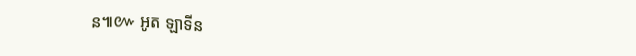ន៕៚ អូត ឡាទីន